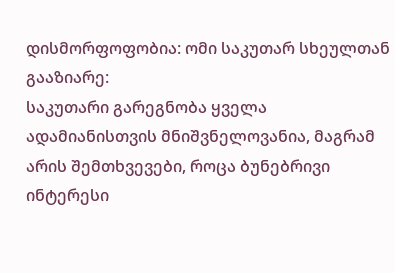დისმორფოფობია: ომი საკუთარ სხეულთან
გააზიარე:
საკუთარი გარეგნობა ყველა ადამიანისთვის მნიშვნელოვანია, მაგრამ არის შემთხვევები, როცა ბუნებრივი ინტერესი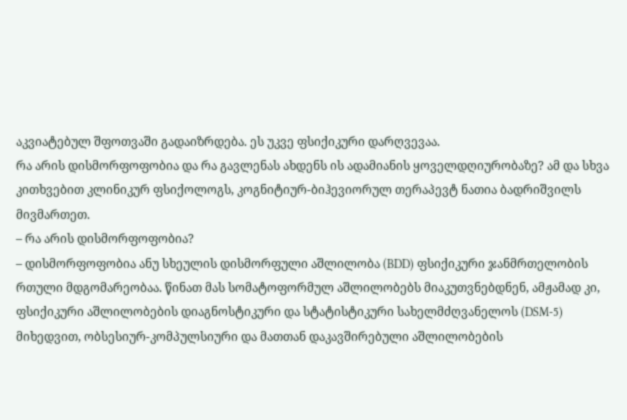აკვიატებულ შფოთვაში გადაიზრდება. ეს უკვე ფსიქიკური დარღვევაა.
რა არის დისმორფოფობია და რა გავლენას ახდენს ის ადამიანის ყოველდღიურობაზე? ამ და სხვა კითხვებით კლინიკურ ფსიქოლოგს, კოგნიტიურ-ბიჰევიორულ თერაპევტ ნათია ბადრიშვილს მივმართეთ.
– რა არის დისმორფოფობია?
– დისმორფოფობია ანუ სხეულის დისმორფული აშლილობა (BDD) ფსიქიკური ჯანმრთელობის რთული მდგომარეობაა. წინათ მას სომატოფორმულ აშლილობებს მიაკუთვნებდნენ, ამჟამად კი, ფსიქიკური აშლილობების დიაგნოსტიკური და სტატისტიკური სახელმძღვანელოს (DSM-5) მიხედვით, ობსესიურ-კომპულსიური და მათთან დაკავშირებული აშლილობების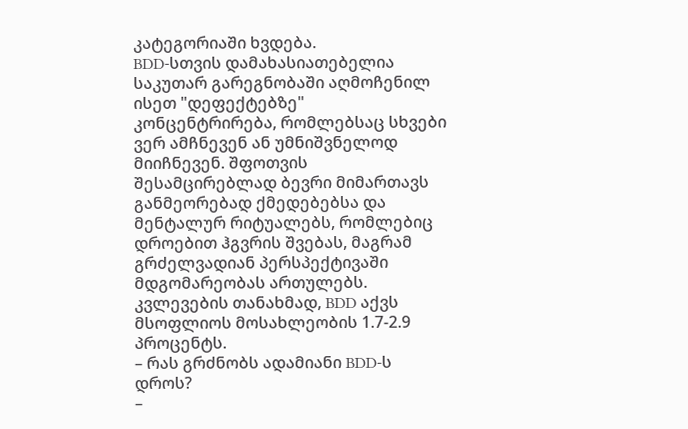კატეგორიაში ხვდება.
BDD-სთვის დამახასიათებელია საკუთარ გარეგნობაში აღმოჩენილ ისეთ "დეფექტებზე" კონცენტრირება, რომლებსაც სხვები ვერ ამჩნევენ ან უმნიშვნელოდ მიიჩნევენ. შფოთვის შესამცირებლად ბევრი მიმართავს განმეორებად ქმედებებსა და მენტალურ რიტუალებს, რომლებიც დროებით ჰგვრის შვებას, მაგრამ გრძელვადიან პერსპექტივაში მდგომარეობას ართულებს.
კვლევების თანახმად, BDD აქვს მსოფლიოს მოსახლეობის 1.7-2.9 პროცენტს.
– რას გრძნობს ადამიანი BDD-ს დროს?
–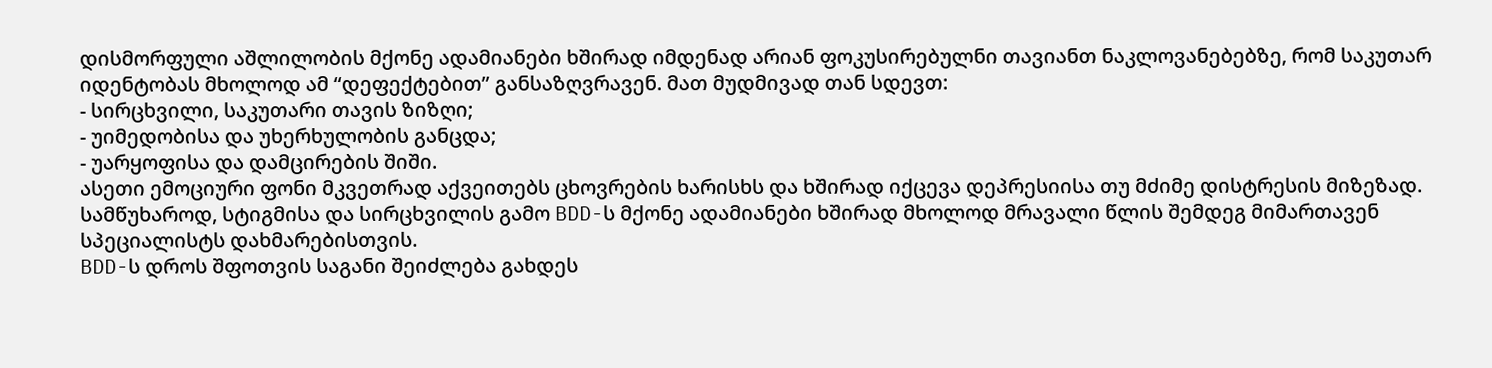დისმორფული აშლილობის მქონე ადამიანები ხშირად იმდენად არიან ფოკუსირებულნი თავიანთ ნაკლოვანებებზე, რომ საკუთარ იდენტობას მხოლოდ ამ “დეფექტებით” განსაზღვრავენ. მათ მუდმივად თან სდევთ:
- სირცხვილი, საკუთარი თავის ზიზღი;
- უიმედობისა და უხერხულობის განცდა;
- უარყოფისა და დამცირების შიში.
ასეთი ემოციური ფონი მკვეთრად აქვეითებს ცხოვრების ხარისხს და ხშირად იქცევა დეპრესიისა თუ მძიმე დისტრესის მიზეზად. სამწუხაროდ, სტიგმისა და სირცხვილის გამო BDD-ს მქონე ადამიანები ხშირად მხოლოდ მრავალი წლის შემდეგ მიმართავენ სპეციალისტს დახმარებისთვის.
BDD-ს დროს შფოთვის საგანი შეიძლება გახდეს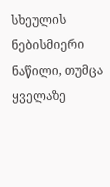სხეულის ნებისმიერი ნაწილი, თუმცა ყველაზე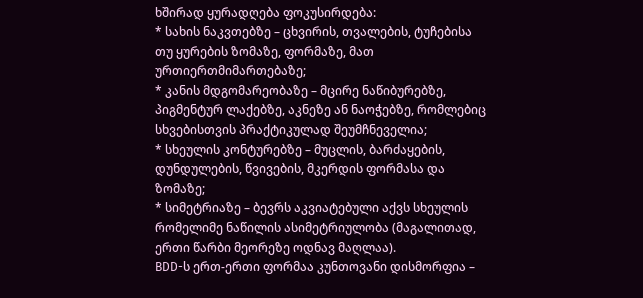ხშირად ყურადღება ფოკუსირდება:
* სახის ნაკვთებზე – ცხვირის, თვალების, ტუჩებისა თუ ყურების ზომაზე, ფორმაზე, მათ ურთიერთმიმართებაზე;
* კანის მდგომარეობაზე – მცირე ნაწიბურებზე, პიგმენტურ ლაქებზე, აკნეზე ან ნაოჭებზე, რომლებიც სხვებისთვის პრაქტიკულად შეუმჩნეველია;
* სხეულის კონტურებზე – მუცლის, ბარძაყების, დუნდულების, წვივების, მკერდის ფორმასა და ზომაზე;
* სიმეტრიაზე – ბევრს აკვიატებული აქვს სხეულის რომელიმე ნაწილის ასიმეტრიულობა (მაგალითად, ერთი წარბი მეორეზე ოდნავ მაღლაა).
BDD-ს ერთ-ერთი ფორმაა კუნთოვანი დისმორფია –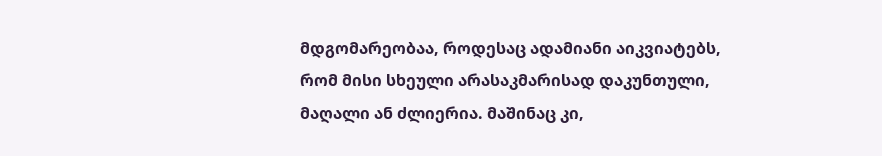მდგომარეობაა, როდესაც ადამიანი აიკვიატებს, რომ მისი სხეული არასაკმარისად დაკუნთული, მაღალი ან ძლიერია. მაშინაც კი,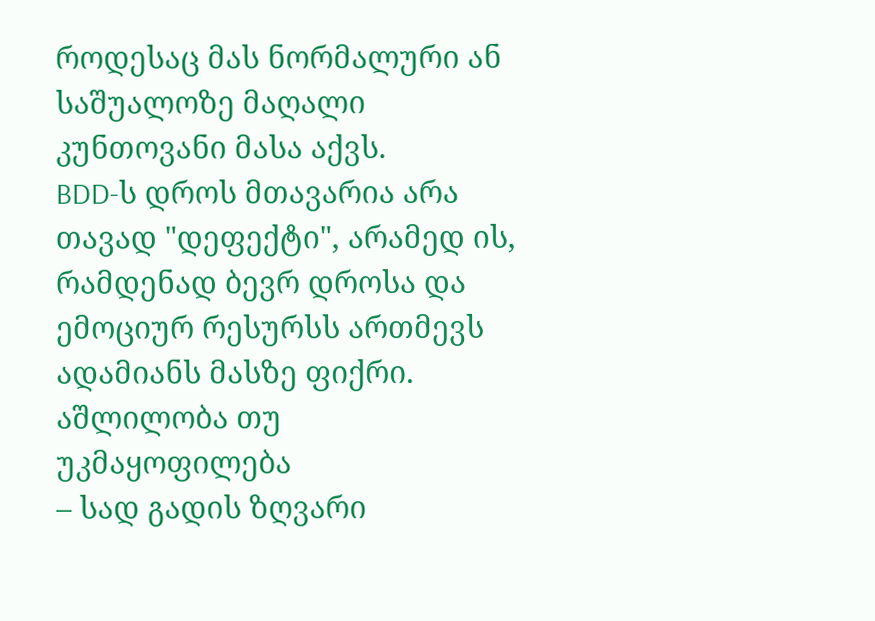როდესაც მას ნორმალური ან საშუალოზე მაღალი კუნთოვანი მასა აქვს.
BDD-ს დროს მთავარია არა თავად "დეფექტი", არამედ ის, რამდენად ბევრ დროსა და ემოციურ რესურსს ართმევს ადამიანს მასზე ფიქრი.
აშლილობა თუ უკმაყოფილება
– სად გადის ზღვარი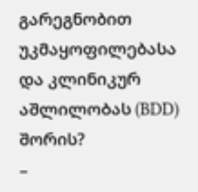გარეგნობით უკმაყოფილებასა და კლინიკურ აშლილობას (BDD) შორის?
–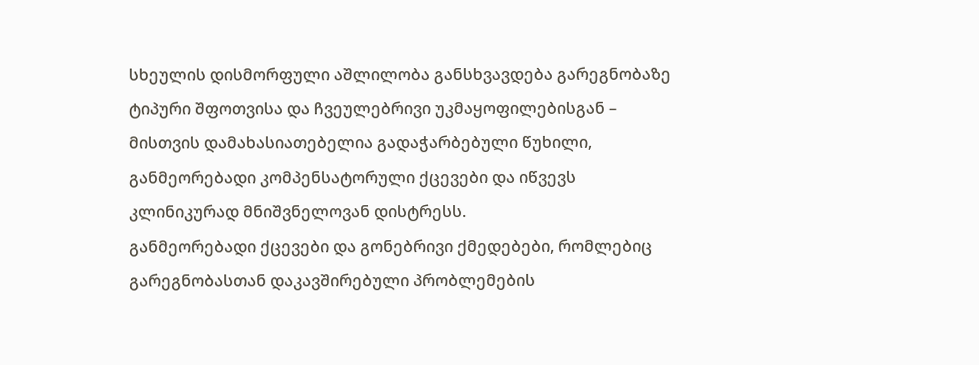სხეულის დისმორფული აშლილობა განსხვავდება გარეგნობაზე ტიპური შფოთვისა და ჩვეულებრივი უკმაყოფილებისგან – მისთვის დამახასიათებელია გადაჭარბებული წუხილი, განმეორებადი კომპენსატორული ქცევები და იწვევს კლინიკურად მნიშვნელოვან დისტრესს.
განმეორებადი ქცევები და გონებრივი ქმედებები, რომლებიც გარეგნობასთან დაკავშირებული პრობლემების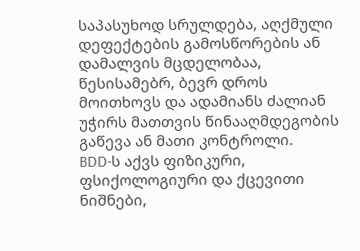საპასუხოდ სრულდება, აღქმული დეფექტების გამოსწორების ან დამალვის მცდელობაა, წესისამებრ, ბევრ დროს მოითხოვს და ადამიანს ძალიან უჭირს მათთვის წინააღმდეგობის გაწევა ან მათი კონტროლი.
BDD-ს აქვს ფიზიკური, ფსიქოლოგიური და ქცევითი ნიშნები,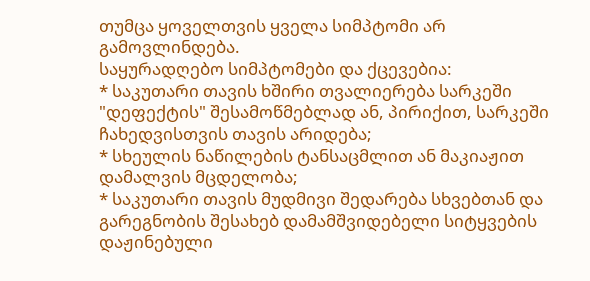თუმცა ყოველთვის ყველა სიმპტომი არ გამოვლინდება.
საყურადღებო სიმპტომები და ქცევებია:
* საკუთარი თავის ხშირი თვალიერება სარკეში "დეფექტის" შესამოწმებლად ან, პირიქით, სარკეში ჩახედვისთვის თავის არიდება;
* სხეულის ნაწილების ტანსაცმლით ან მაკიაჟით დამალვის მცდელობა;
* საკუთარი თავის მუდმივი შედარება სხვებთან და გარეგნობის შესახებ დამამშვიდებელი სიტყვების დაჟინებული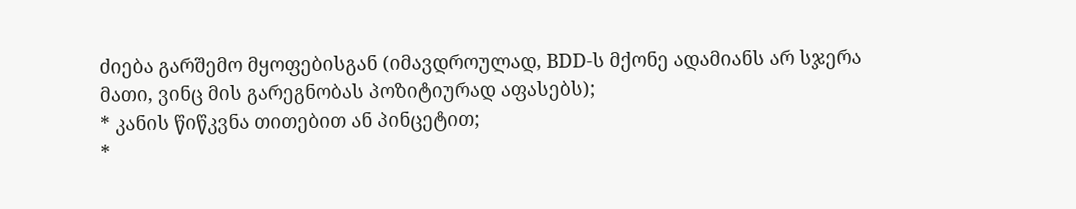ძიება გარშემო მყოფებისგან (იმავდროულად, BDD-ს მქონე ადამიანს არ სჯერა მათი, ვინც მის გარეგნობას პოზიტიურად აფასებს);
* კანის წიწკვნა თითებით ან პინცეტით;
*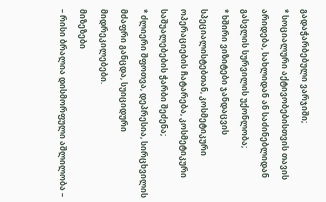გადაჭარბებული ვარჯიში;
* სოციალური აქტივობებისთვის თავის არიდება, სახლიდან ან საძინებლიდან გასვლის სურვილის უქონლობა;
* ხშირი ვიზიტები ჯანდაცვის სპეციალისტებთან, კოსმეტიკური ოპერაციების ჩატარება, კოსმეტიკური საშუალებების ჭარბი შეძენა;
* ძლიერი შფოთვა, დეპრესია, სირცხვილის მძაფრი განცდა, სუიციდური მიდრეკილებები.
მიზეზები
– რისი ბრალია დისმორფული აშლილობა –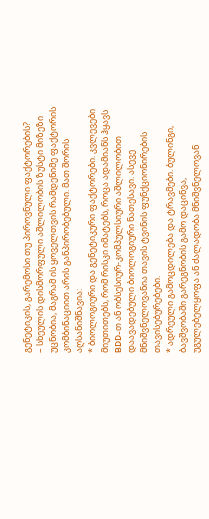გენეტიკის, გარემოსი თუ პიროვნული ფაქტორების?
– სხეულის დისმორფული აშლილობის ზუსტი მიზეზი უცნობია, მაგრამ ის ყოველთვის რამდენიმე ფაქტორის კომბინაციით არის განპირობებული. მათ შორის აღსანიშნავია:
* ბიოლოგიური და გენეტიკური ფაქტორები. კვლევები მიუთითებს, რომ რისკი იმატებს, როცა ადამიანს ჰყავს BDD-თ ან ობსესიურ-კომპულსიური აშლილობით დაავადებული ბიოლოგიური ნათესავი. ასევე მნიშვნელოვანია თავის ტვინის ფუნქციონირების თავისებურებები.
* ადრეული გამოცდილება და ტრავმები. ბულინგი, ბავშვობაში გარეგნობის გამო დაცინვა, უგულებელყოფა ან ძალადობა მნიშვნელოვან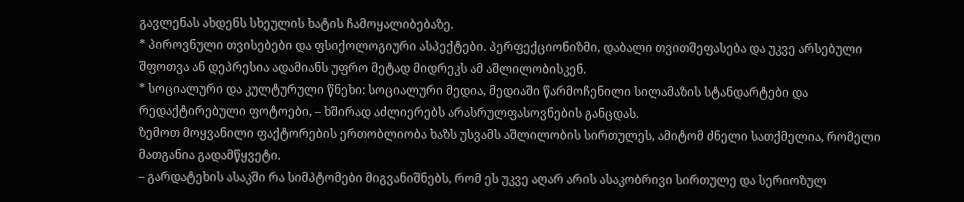გავლენას ახდენს სხეულის ხატის ჩამოყალიბებაზე.
* პიროვნული თვისებები და ფსიქოლოგიური ასპექტები. პერფექციონიზმი, დაბალი თვითშეფასება და უკვე არსებული შფოთვა ან დეპრესია ადამიანს უფრო მეტად მიდრეკს ამ აშლილობისკენ.
* სოციალური და კულტურული წნეხი: სოციალური მედია, მედიაში წარმოჩენილი სილამაზის სტანდარტები და რედაქტირებული ფოტოები, – ხშირად აძლიერებს არასრულფასოვნების განცდას.
ზემოთ მოყვანილი ფაქტორების ერთობლიობა ხაზს უსვამს აშლილობის სირთულეს, ამიტომ ძნელი სათქმელია, რომელი მათგანია გადამწყვეტი.
– გარდატეხის ასაკში რა სიმპტომები მიგვანიშნებს, რომ ეს უკვე აღარ არის ასაკობრივი სირთულე და სერიოზულ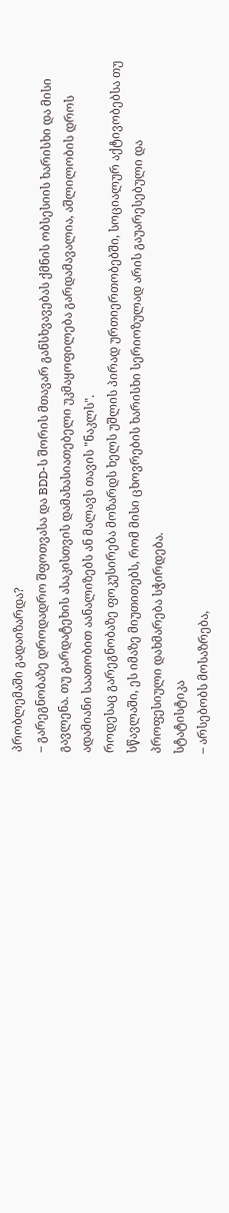პრობლემაში გადაიზარდა?
– გარეგნობაზე დროდადრო შფოთვასა და BDD-ს შორის მთავარ განსხვავებას ქმნის ობსესიის ხარისხი და მისი გავლენა. თუ გარდატეხის ასაკისთვის დამახასიათებელი უკმაყოფილება გარდამავალია, აშლილობის დროს ადამიანი საათობით აანალიზებს ან მალავს თავის "ნაკლს".
როდესაც გარეგნობაზე ფოკუსირება მოზარდს ხელს უშლის პირად ურთიერთობებში, სოციალურ აქტივობებსა თუ სწავლაში, ეს იმაზე მიუთითებს, რომ მისი ცხოვრების ხარისხი სერიოზულად არის გაუარესებული და პროფესიული დახმარება სჭირდება.
სტატისტიკა
– არსებობს მოსაზრება,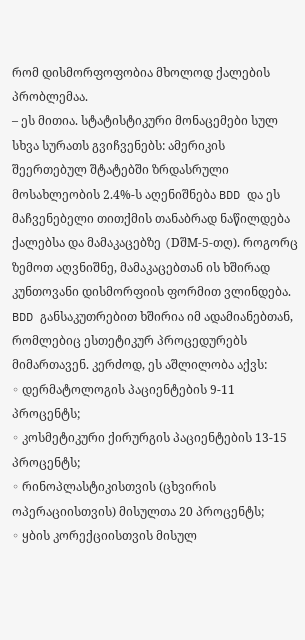რომ დისმორფოფობია მხოლოდ ქალების პრობლემაა.
– ეს მითია. სტატისტიკური მონაცემები სულ სხვა სურათს გვიჩვენებს: ამერიკის შეერთებულ შტატებში ზრდასრული მოსახლეობის 2.4%-ს აღენიშნება BDD და ეს მაჩვენებელი თითქმის თანაბრად ნაწილდება ქალებსა და მამაკაცებზე (DშM-5-თღ). როგორც ზემოთ აღვნიშნე, მამაკაცებთან ის ხშირად კუნთოვანი დისმორფიის ფორმით ვლინდება.
BDD განსაკუთრებით ხშირია იმ ადამიანებთან, რომლებიც ესთეტიკურ პროცედურებს მიმართავენ. კერძოდ, ეს აშლილობა აქვს:
◦ დერმატოლოგის პაციენტების 9-11 პროცენტს;
◦ კოსმეტიკური ქირურგის პაციენტების 13-15 პროცენტს;
◦ რინოპლასტიკისთვის (ცხვირის ოპერაციისთვის) მისულთა 20 პროცენტს;
◦ ყბის კორექციისთვის მისულ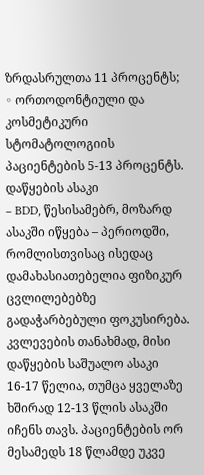ზრდასრულთა 11 პროცენტს;
◦ ორთოდონტიული და კოსმეტიკური სტომატოლოგიის პაციენტების 5-13 პროცენტს.
დაწყების ასაკი
– BDD, წესისამებრ, მოზარდ ასაკში იწყება – პერიოდში, რომლისთვისაც ისედაც დამახასიათებელია ფიზიკურ ცვლილებებზე გადაჭარბებული ფოკუსირება. კვლევების თანახმად, მისი დაწყების საშუალო ასაკი 16-17 წელია, თუმცა ყველაზე ხშირად 12-13 წლის ასაკში იჩენს თავს. პაციენტების ორ მესამედს 18 წლამდე უკვე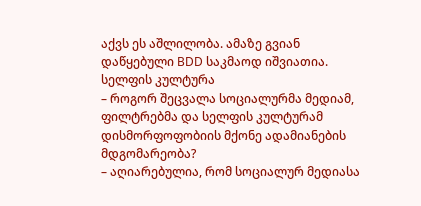აქვს ეს აშლილობა. ამაზე გვიან დაწყებული BDD საკმაოდ იშვიათია.
სელფის კულტურა
– როგორ შეცვალა სოციალურმა მედიამ, ფილტრებმა და სელფის კულტურამ დისმორფოფობიის მქონე ადამიანების მდგომარეობა?
– აღიარებულია, რომ სოციალურ მედიასა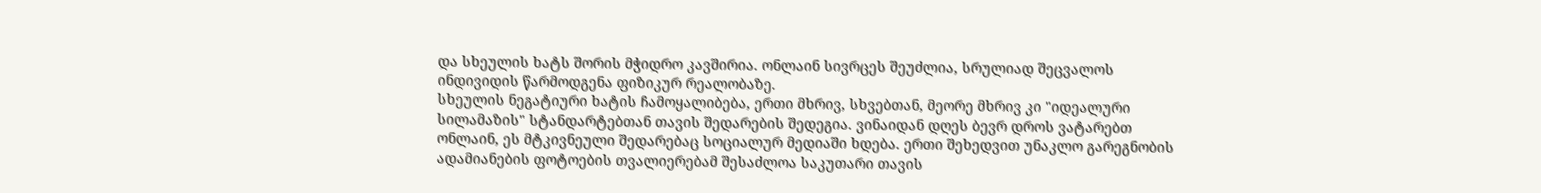და სხეულის ხატს შორის მჭიდრო კავშირია. ონლაინ სივრცეს შეუძლია, სრულიად შეცვალოს ინდივიდის წარმოდგენა ფიზიკურ რეალობაზე.
სხეულის ნეგატიური ხატის ჩამოყალიბება, ერთი მხრივ, სხვებთან, მეორე მხრივ კი "იდეალური სილამაზის" სტანდარტებთან თავის შედარების შედეგია. ვინაიდან დღეს ბევრ დროს ვატარებთ ონლაინ, ეს მტკივნეული შედარებაც სოციალურ მედიაში ხდება. ერთი შეხედვით უნაკლო გარეგნობის ადამიანების ფოტოების თვალიერებამ შესაძლოა საკუთარი თავის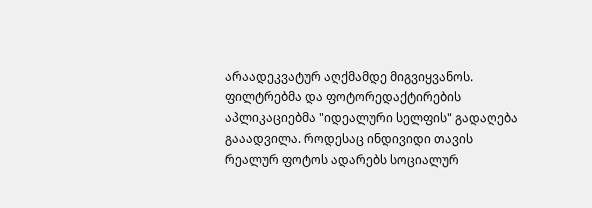არაადეკვატურ აღქმამდე მიგვიყვანოს.
ფილტრებმა და ფოტორედაქტირების აპლიკაციებმა "იდეალური სელფის" გადაღება გააადვილა. როდესაც ინდივიდი თავის რეალურ ფოტოს ადარებს სოციალურ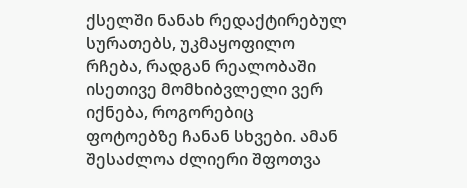ქსელში ნანახ რედაქტირებულ სურათებს, უკმაყოფილო რჩება, რადგან რეალობაში ისეთივე მომხიბვლელი ვერ იქნება, როგორებიც ფოტოებზე ჩანან სხვები. ამან შესაძლოა ძლიერი შფოთვა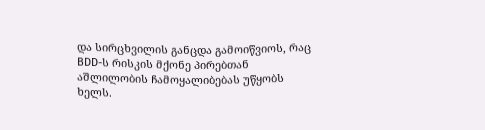და სირცხვილის განცდა გამოიწვიოს, რაც BDD-ს რისკის მქონე პირებთან აშლილობის ჩამოყალიბებას უწყობს ხელს.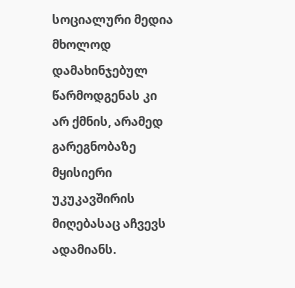სოციალური მედია მხოლოდ დამახინჯებულ წარმოდგენას კი არ ქმნის, არამედ გარეგნობაზე მყისიერი უკუკავშირის მიღებასაც აჩვევს ადამიანს.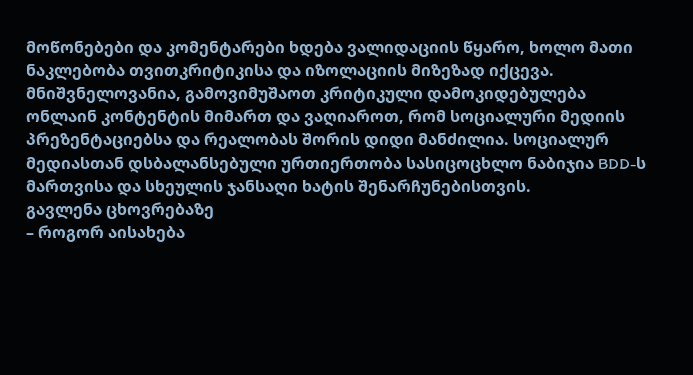მოწონებები და კომენტარები ხდება ვალიდაციის წყარო, ხოლო მათი ნაკლებობა თვითკრიტიკისა და იზოლაციის მიზეზად იქცევა.
მნიშვნელოვანია, გამოვიმუშაოთ კრიტიკული დამოკიდებულება ონლაინ კონტენტის მიმართ და ვაღიაროთ, რომ სოციალური მედიის პრეზენტაციებსა და რეალობას შორის დიდი მანძილია. სოციალურ მედიასთან დსბალანსებული ურთიერთობა სასიცოცხლო ნაბიჯია BDD-ს მართვისა და სხეულის ჯანსაღი ხატის შენარჩუნებისთვის.
გავლენა ცხოვრებაზე
– როგორ აისახება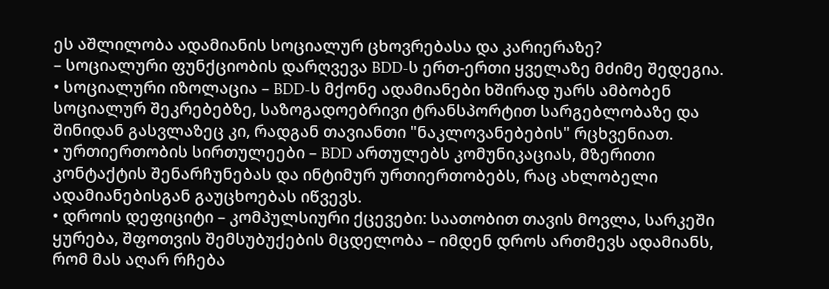ეს აშლილობა ადამიანის სოციალურ ცხოვრებასა და კარიერაზე?
– სოციალური ფუნქციობის დარღვევა BDD-ს ერთ-ერთი ყველაზე მძიმე შედეგია.
• სოციალური იზოლაცია – BDD-ს მქონე ადამიანები ხშირად უარს ამბობენ სოციალურ შეკრებებზე, საზოგადოებრივი ტრანსპორტით სარგებლობაზე და შინიდან გასვლაზეც კი, რადგან თავიანთი "ნაკლოვანებების" რცხვენიათ.
• ურთიერთობის სირთულეები – BDD ართულებს კომუნიკაციას, მზერითი კონტაქტის შენარჩუნებას და ინტიმურ ურთიერთობებს, რაც ახლობელი ადამიანებისგან გაუცხოებას იწვევს.
• დროის დეფიციტი – კომპულსიური ქცევები: საათობით თავის მოვლა, სარკეში ყურება, შფოთვის შემსუბუქების მცდელობა – იმდენ დროს ართმევს ადამიანს, რომ მას აღარ რჩება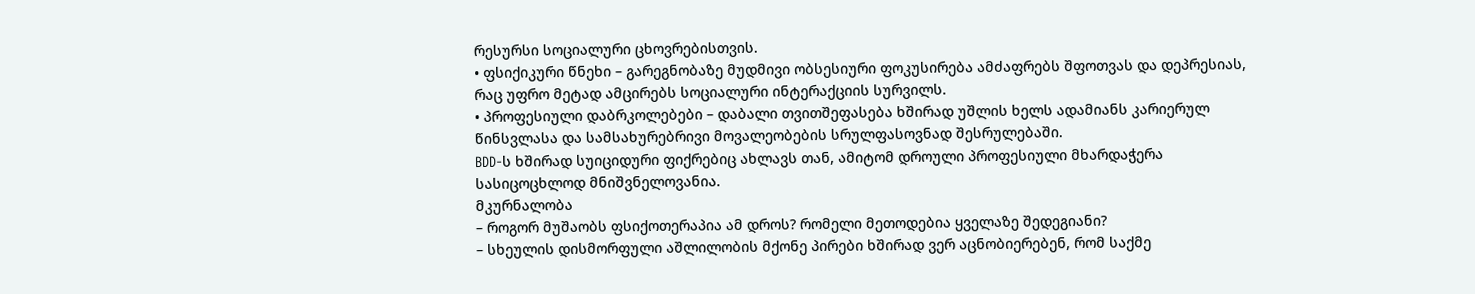რესურსი სოციალური ცხოვრებისთვის.
• ფსიქიკური წნეხი – გარეგნობაზე მუდმივი ობსესიური ფოკუსირება ამძაფრებს შფოთვას და დეპრესიას, რაც უფრო მეტად ამცირებს სოციალური ინტერაქციის სურვილს.
• პროფესიული დაბრკოლებები – დაბალი თვითშეფასება ხშირად უშლის ხელს ადამიანს კარიერულ წინსვლასა და სამსახურებრივი მოვალეობების სრულფასოვნად შესრულებაში.
BDD-ს ხშირად სუიციდური ფიქრებიც ახლავს თან, ამიტომ დროული პროფესიული მხარდაჭერა სასიცოცხლოდ მნიშვნელოვანია.
მკურნალობა
– როგორ მუშაობს ფსიქოთერაპია ამ დროს? რომელი მეთოდებია ყველაზე შედეგიანი?
– სხეულის დისმორფული აშლილობის მქონე პირები ხშირად ვერ აცნობიერებენ, რომ საქმე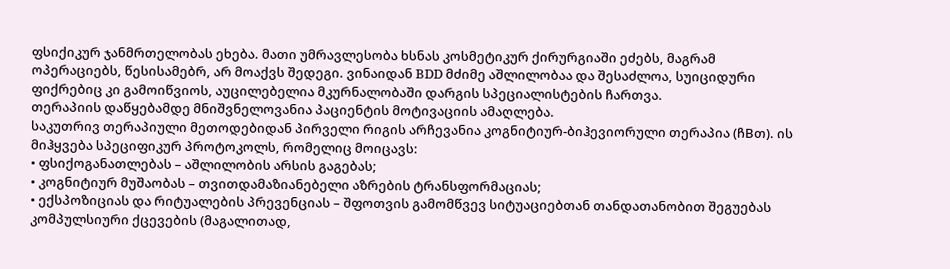ფსიქიკურ ჯანმრთელობას ეხება. მათი უმრავლესობა ხსნას კოსმეტიკურ ქირურგიაში ეძებს, მაგრამ ოპერაციებს, წესისამებრ, არ მოაქვს შედეგი. ვინაიდან BDD მძიმე აშლილობაა და შესაძლოა, სუიციდური ფიქრებიც კი გამოიწვიოს, აუცილებელია მკურნალობაში დარგის სპეციალისტების ჩართვა.
თერაპიის დაწყებამდე მნიშვნელოვანია პაციენტის მოტივაციის ამაღლება.
საკუთრივ თერაპიული მეთოდებიდან პირველი რიგის არჩევანია კოგნიტიურ-ბიჰევიორული თერაპია (ჩBთ). ის მიჰყვება სპეციფიკურ პროტოკოლს, რომელიც მოიცავს:
• ფსიქოგანათლებას – აშლილობის არსის გაგებას;
• კოგნიტიურ მუშაობას – თვითდამაზიანებელი აზრების ტრანსფორმაციას;
• ექსპოზიციას და რიტუალების პრევენციას – შფოთვის გამომწვევ სიტუაციებთან თანდათანობით შეგუებას კომპულსიური ქცევების (მაგალითად,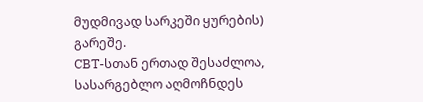მუდმივად სარკეში ყურების) გარეშე.
CBT-სთან ერთად შესაძლოა, სასარგებლო აღმოჩნდეს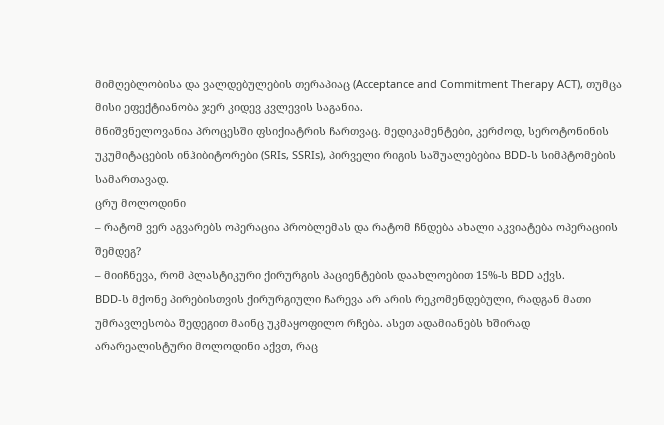მიმღებლობისა და ვალდებულების თერაპიაც (Acceptance and Commitment Therapy ACT), თუმცა მისი ეფექტიანობა ჯერ კიდევ კვლევის საგანია.
მნიშვნელოვანია პროცესში ფსიქიატრის ჩართვაც. მედიკამენტები, კერძოდ, სეროტონინის უკუმიტაცების ინჰიბიტორები (SRIs, SSRIs), პირველი რიგის საშუალებებია BDD-ს სიმპტომების სამართავად.
ცრუ მოლოდინი
– რატომ ვერ აგვარებს ოპერაცია პრობლემას და რატომ ჩნდება ახალი აკვიატება ოპერაციის შემდეგ?
– მიიჩნევა, რომ პლასტიკური ქირურგის პაციენტების დაახლოებით 15%-ს BDD აქვს.
BDD-ს მქონე პირებისთვის ქირურგიული ჩარევა არ არის რეკომენდებული, რადგან მათი უმრავლესობა შედეგით მაინც უკმაყოფილო რჩება. ასეთ ადამიანებს ხშირად არარეალისტური მოლოდინი აქვთ, რაც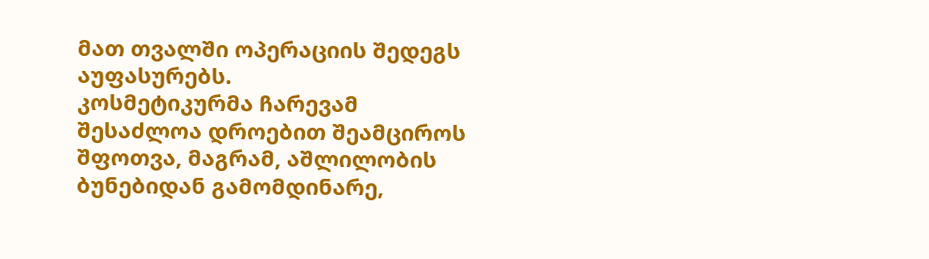მათ თვალში ოპერაციის შედეგს აუფასურებს.
კოსმეტიკურმა ჩარევამ შესაძლოა დროებით შეამციროს შფოთვა, მაგრამ, აშლილობის ბუნებიდან გამომდინარე,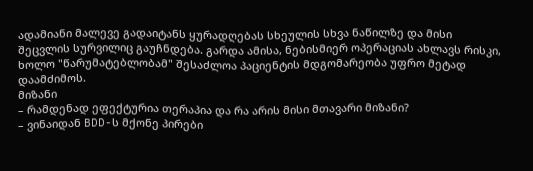ადამიანი მალევე გადაიტანს ყურადღებას სხეულის სხვა ნაწილზე და მისი შეცვლის სურვილიც გაუჩნდება. გარდა ამისა, ნებისმიერ ოპერაციას ახლავს რისკი, ხოლო "წარუმატებლობამ" შესაძლოა პაციენტის მდგომარეობა უფრო მეტად დაამძიმოს.
მიზანი
– რამდენად ეფექტურია თერაპია და რა არის მისი მთავარი მიზანი?
– ვინაიდან BDD-ს მქონე პირები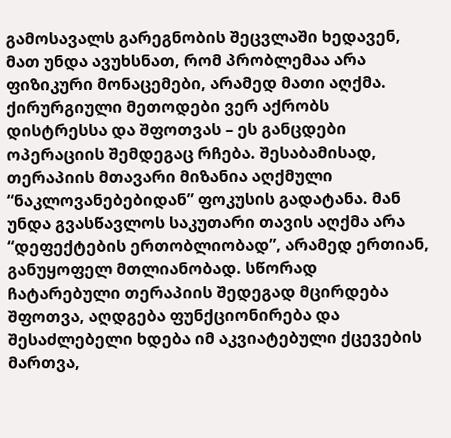გამოსავალს გარეგნობის შეცვლაში ხედავენ, მათ უნდა ავუხსნათ, რომ პრობლემაა არა ფიზიკური მონაცემები, არამედ მათი აღქმა.
ქირურგიული მეთოდები ვერ აქრობს დისტრესსა და შფოთვას – ეს განცდები ოპერაციის შემდეგაც რჩება. შესაბამისად, თერაპიის მთავარი მიზანია აღქმული “ნაკლოვანებებიდან” ფოკუსის გადატანა. მან უნდა გვასწავლოს საკუთარი თავის აღქმა არა “დეფექტების ერთობლიობად”, არამედ ერთიან, განუყოფელ მთლიანობად. სწორად ჩატარებული თერაპიის შედეგად მცირდება შფოთვა, აღდგება ფუნქციონირება და შესაძლებელი ხდება იმ აკვიატებული ქცევების მართვა,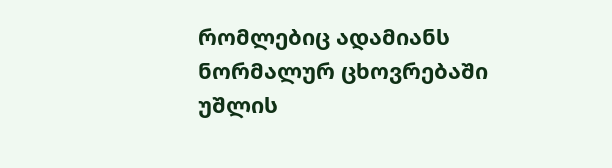რომლებიც ადამიანს ნორმალურ ცხოვრებაში უშლის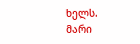ხელს.
მარი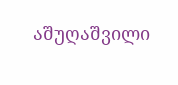აშუღაშვილი